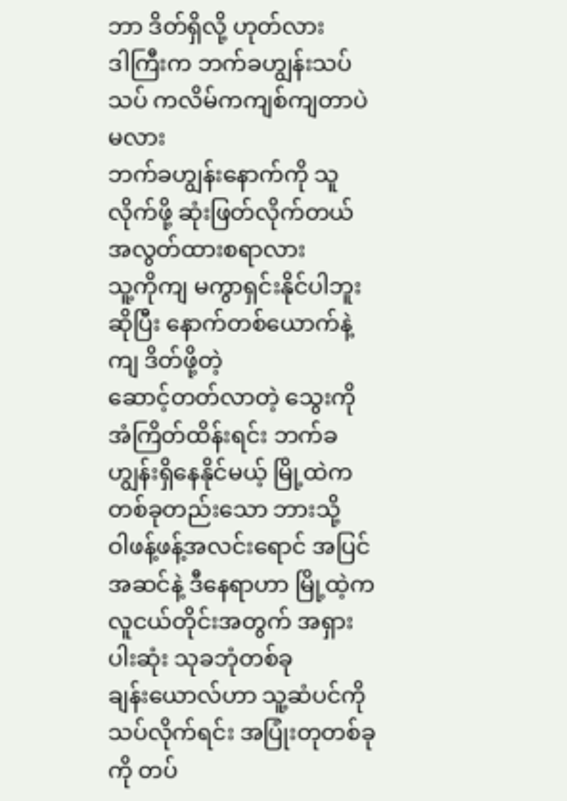ဘာ ဒိတ်ရှိလို့ ဟုတ်လား
ဒါကြီးက ဘက်ခဟျွန်းသပ်သပ် ကလိမ်ကကျစ်ကျတာပဲမလား
ဘက်ခဟျွန်းနောက်ကို သူလိုက်ဖို့ ဆုံးဖြတ်လိုက်တယ်
အလွတ်ထားစရာလား
သူ့ကိုကျ မကွာရှင်းနိုင်ပါဘူးဆိုပြီး နောက်တစ်ယောက်နဲ့ကျ ဒိတ်ဖို့တဲ့
ဆောင့်တတ်လာတဲ့ သွေးကို အံကြိတ်ထိန်းရင်း ဘက်ခဟျွန်းရှိနေနိုင်မယ့် မြို့ထဲက တစ်ခုတည်းသော ဘားသို့
ဝါဖန့်ဖန့်အလင်းရောင် အပြင်အဆင်နဲ့ ဒီနေရာဟာ မြို့ထဲ့က လူငယ်တိုင်းအတွက် အရှားပါးဆုံး သုခဘုံတစ်ခု
ချန်းယောလ်ဟာ သူ့ဆံပင်ကို သပ်လိုက်ရင်း အပြုံးတုတစ်ခုကို တပ်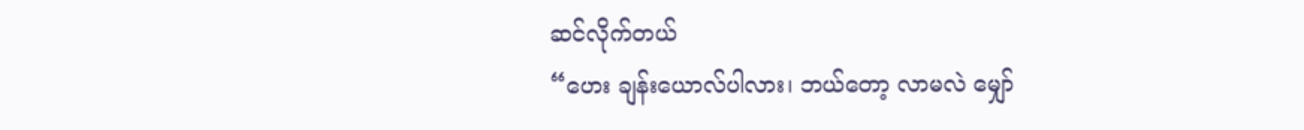ဆင်လိုက်တယ်
“ဟေး ချန်းယောလ်ပါလား၊ ဘယ်တော့ လာမလဲ မျှော်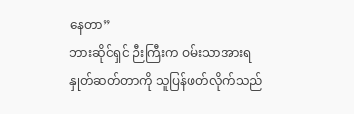နေတာ”
ဘားဆိုင်ရှင် ဉီးကြီးက ဝမ်းသာအားရ နှုတ်ဆတ်တာကို သူပြန်ဖတ်လိုက်သည်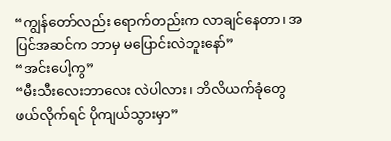“ကျွန်တော်လည်း ရောက်တည်းက လာချင်နေတာ၊ အပြင်အဆင်က ဘာမှ မပြောင်းလဲဘူးနော်”
“အင်းပေါ့ကွ”
“မီးသီးလေးဘာလေး လဲပါလား၊ ဘိလိယက်ခုံတွေ ဖယ်လိုက်ရင် ပိုကျယ်သွားမှာ”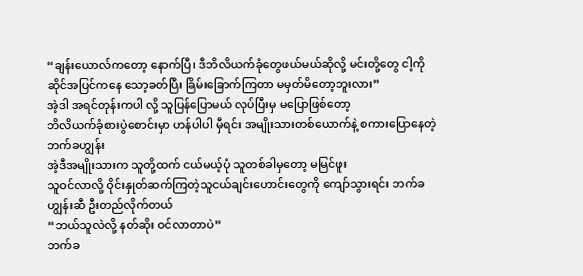“ချန်းယောလ်ကတော့ နောက်ပြီ၊ ဒီဘိလိယက်ခုံတွေဖယ်မယ်ဆိုလို့ မင်းတို့တွေ ငါ့ကို ဆိုင်အပြင်ကနေ သော့ခတ်ပြီး ခြိမ်းခြောက်ကြတာ မမှတ်မိတော့ဘူးလား”
အဲ့ဒါ အရင်တုန်းကပါ လို့ သူပြန်ပြောမယ် လုပ်ပြီးမှ မပြောဖြစ်တော့
ဘိလိယက်ခုံစားပွဲစောင်းမှာ ဟန်ပါပါ မှီရင်း အမျိုးသားတစ်ယောက်နဲ့ စကားပြောနေတဲ့ ဘက်ခဟျွန်း
အဲ့ဒီအမျိုးသားက သူတို့ထက် ငယ်မယ့်ပုံ သူတစ်ခါမှတော့ မမြင်ဖူး
သူဝင်လာလို့ ဝိုင်းနှုတ်ဆက်ကြတဲ့သူငယ်ချင်းဟောင်းတွေကို ကျော်သွားရင်း ဘက်ခဟျွန်းဆီ ဦးတည်လိုက်တယ်
“ဘယ်သူလဲလို့ နတ်ဆိုး ဝင်လာတာပဲ”
ဘက်ခ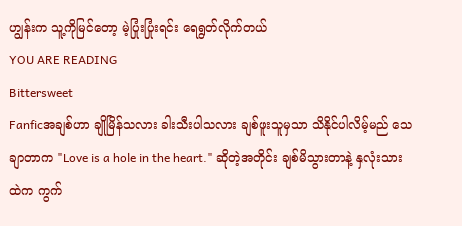ဟျွန်းက သူ့ကိုမြင်တော့ မဲ့ပြုံးပြုံးရင်း ရေရွတ်လိုက်တယ်
YOU ARE READING
Bittersweet
Fanficအချစ်ဟာ ချိုမြိန်သလား ခါးသီးပါသလား ချစ်ဖူးသူမှသာ သိနိုင်ပါလိမ့်မည် သေချာတာက "Love is a hole in the heart." ဆိုတဲ့အတိုင်း ချစ်မိသွားတာနဲ့ နှလုံးသားထဲက ကွက်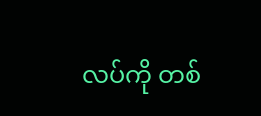လပ်ကို တစ်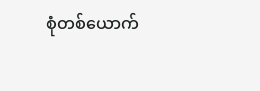စုံတစ်ယောက်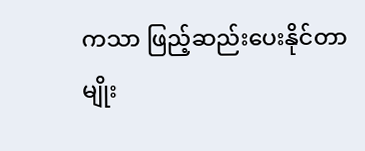ကသာ ဖြည့်ဆည်းပေးနိုင်တာမျိုး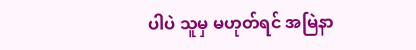ပါပဲ သူမှ မဟုတ်ရင် အမြဲနာ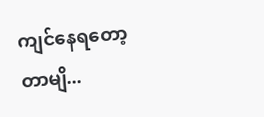ကျင်နေရတော့တာမျိ...